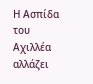Η Ασπίδα του Αχιλλέα αλλάζει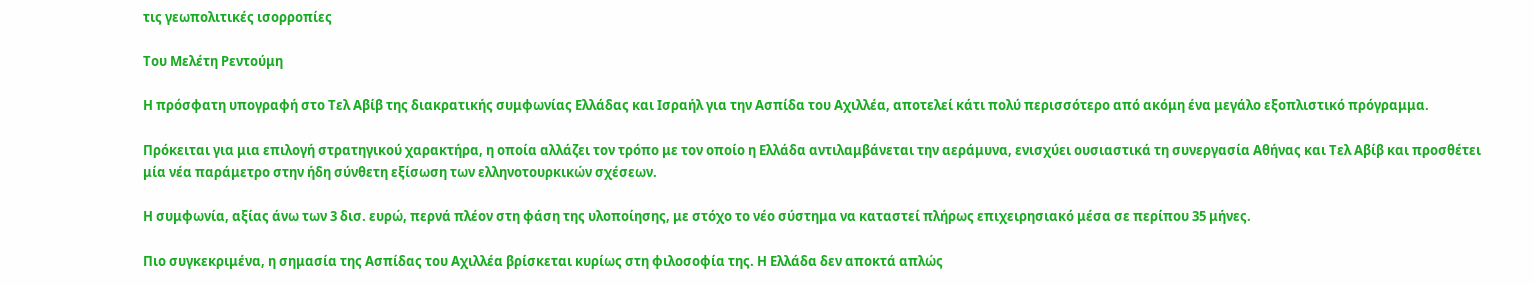τις γεωπολιτικές ισορροπίες

Του Μελέτη Ρεντούμη

Η πρόσφατη υπογραφή στο Τελ Αβίβ της διακρατικής συμφωνίας Ελλάδας και Ισραήλ για την Ασπίδα του Αχιλλέα, αποτελεί κάτι πολύ περισσότερο από ακόμη ένα μεγάλο εξοπλιστικό πρόγραμμα.

Πρόκειται για μια επιλογή στρατηγικού χαρακτήρα, η οποία αλλάζει τον τρόπο με τον οποίο η Ελλάδα αντιλαμβάνεται την αεράμυνα, ενισχύει ουσιαστικά τη συνεργασία Αθήνας και Τελ Αβίβ και προσθέτει μία νέα παράμετρο στην ήδη σύνθετη εξίσωση των ελληνοτουρκικών σχέσεων.

Η συμφωνία, αξίας άνω των 3 δισ. ευρώ, περνά πλέον στη φάση της υλοποίησης, με στόχο το νέο σύστημα να καταστεί πλήρως επιχειρησιακό μέσα σε περίπου 35 μήνες.

Πιο συγκεκριμένα, η σημασία της Ασπίδας του Αχιλλέα βρίσκεται κυρίως στη φιλοσοφία της. Η Ελλάδα δεν αποκτά απλώς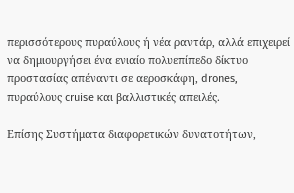περισσότερους πυραύλους ή νέα ραντάρ, αλλά επιχειρεί να δημιουργήσει ένα ενιαίο πολυεπίπεδο δίκτυο προστασίας απέναντι σε αεροσκάφη, drones, πυραύλους cruise και βαλλιστικές απειλές.

Επίσης Συστήματα διαφορετικών δυνατοτήτων,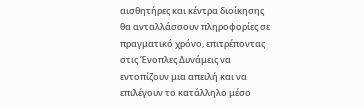αισθητήρες και κέντρα διοίκησης θα ανταλλάσσουν πληροφορίες σε πραγματικό χρόνο, επιτρέποντας στις Ένοπλες Δυνάμεις να εντοπίζουν μια απειλή και να επιλέγουν το κατάλληλο μέσο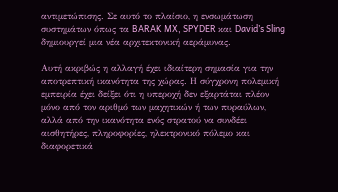αντιμετώπισης. Σε αυτό το πλαίσιο, η ενσωμάτωση συστημάτων όπως τα BARAK MX, SPYDER και David’s Sling δημιουργεί μια νέα αρχιτεκτονική αεράμυνας.

Αυτή ακριβώς η αλλαγή έχει ιδιαίτερη σημασία για την αποτρεπτική ικανότητα της χώρας. Η σύγχρονη πολεμική εμπειρία έχει δείξει ότι η υπεροχή δεν εξαρτάται πλέον μόνο από τον αριθμό των μαχητικών ή των πυραύλων, αλλά από την ικανότητα ενός στρατού να συνδέει αισθητήρες, πληροφορίες, ηλεκτρονικό πόλεμο και διαφορετικά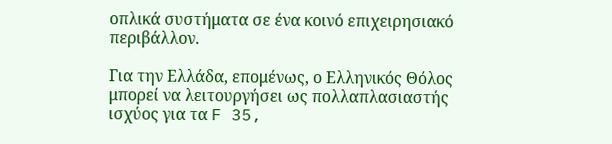οπλικά συστήματα σε ένα κοινό επιχειρησιακό περιβάλλον.

Για την Ελλάδα, επομένως, ο Ελληνικός Θόλος μπορεί να λειτουργήσει ως πολλαπλασιαστής ισχύος για τα F 35,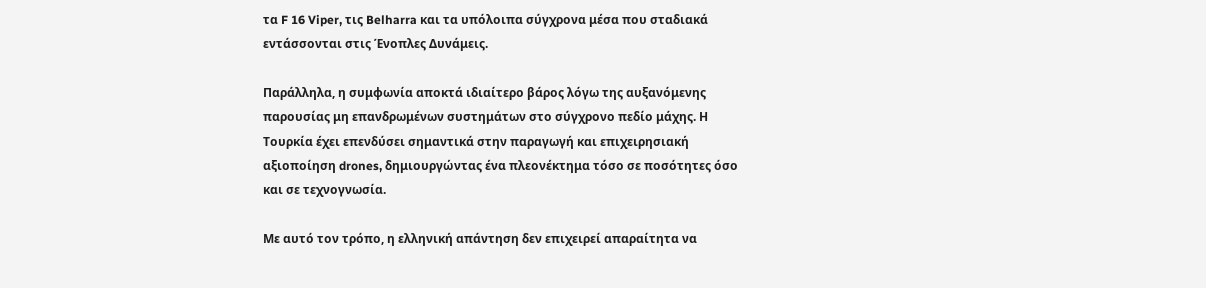τα F 16 Viper, τις Belharra και τα υπόλοιπα σύγχρονα μέσα που σταδιακά εντάσσονται στις Ένοπλες Δυνάμεις.

Παράλληλα, η συμφωνία αποκτά ιδιαίτερο βάρος λόγω της αυξανόμενης παρουσίας μη επανδρωμένων συστημάτων στο σύγχρονο πεδίο μάχης. Η Τουρκία έχει επενδύσει σημαντικά στην παραγωγή και επιχειρησιακή αξιοποίηση drones, δημιουργώντας ένα πλεονέκτημα τόσο σε ποσότητες όσο και σε τεχνογνωσία.

Με αυτό τον τρόπο, η ελληνική απάντηση δεν επιχειρεί απαραίτητα να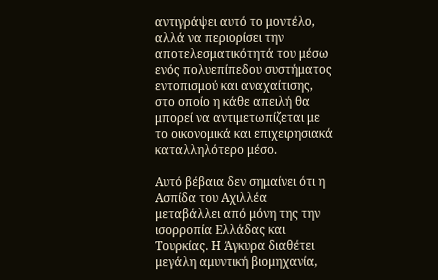αντιγράψει αυτό το μοντέλο, αλλά να περιορίσει την αποτελεσματικότητά του μέσω ενός πολυεπίπεδου συστήματος εντοπισμού και αναχαίτισης, στο οποίο η κάθε απειλή θα μπορεί να αντιμετωπίζεται με το οικονομικά και επιχειρησιακά καταλληλότερο μέσο.

Αυτό βέβαια δεν σημαίνει ότι η Ασπίδα του Αχιλλέα μεταβάλλει από μόνη της την ισορροπία Ελλάδας και Τουρκίας. Η Άγκυρα διαθέτει μεγάλη αμυντική βιομηχανία,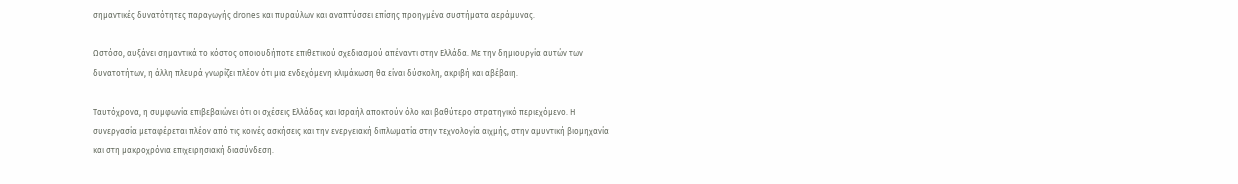σημαντικές δυνατότητες παραγωγής drones και πυραύλων και αναπτύσσει επίσης προηγμένα συστήματα αεράμυνας.

Ωστόσο, αυξάνει σημαντικά το κόστος οποιουδήποτε επιθετικού σχεδιασμού απέναντι στην Ελλάδα. Με την δημιουργία αυτών των δυνατοτήτων, η άλλη πλευρά γνωρίζει πλέον ότι μια ενδεχόμενη κλιμάκωση θα είναι δύσκολη, ακριβή και αβέβαιη.

Ταυτόχρονα, η συμφωνία επιβεβαιώνει ότι οι σχέσεις Ελλάδας και Ισραήλ αποκτούν όλο και βαθύτερο στρατηγικό περιεχόμενο. Η συνεργασία μεταφέρεται πλέον από τις κοινές ασκήσεις και την ενεργειακή διπλωματία στην τεχνολογία αιχμής, στην αμυντική βιομηχανία και στη μακροχρόνια επιχειρησιακή διασύνδεση.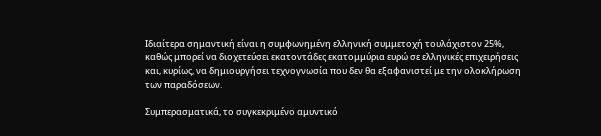Ιδιαίτερα σημαντική είναι η συμφωνημένη ελληνική συμμετοχή τουλάχιστον 25%, καθώς μπορεί να διοχετεύσει εκατοντάδες εκατομμύρια ευρώ σε ελληνικές επιχειρήσεις και, κυρίως, να δημιουργήσει τεχνογνωσία που δεν θα εξαφανιστεί με την ολοκλήρωση των παραδόσεων.

Συμπερασματικά, το συγκεκριμένο αμυντικό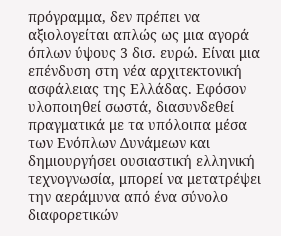πρόγραμμα, δεν πρέπει να αξιολογείται απλώς ως μια αγορά όπλων ύψους 3 δισ. ευρώ. Είναι μια επένδυση στη νέα αρχιτεκτονική ασφάλειας της Ελλάδας. Εφόσον υλοποιηθεί σωστά, διασυνδεθεί πραγματικά με τα υπόλοιπα μέσα των Ενόπλων Δυνάμεων και δημιουργήσει ουσιαστική ελληνική τεχνογνωσία, μπορεί να μετατρέψει την αεράμυνα από ένα σύνολο διαφορετικών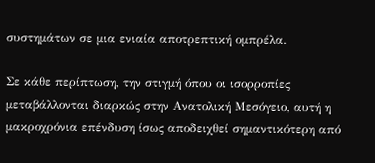συστημάτων σε μια ενιαία αποτρεπτική ομπρέλα.

Σε κάθε περίπτωση, την στιγμή όπου οι ισορροπίες μεταβάλλονται διαρκώς στην Ανατολική Μεσόγειο, αυτή η μακροχρόνια επένδυση ίσως αποδειχθεί σημαντικότερη από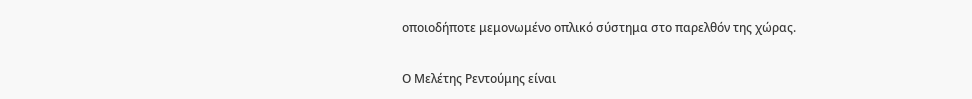οποιοδήποτε μεμονωμένο οπλικό σύστημα στο παρελθόν της χώρας.

Ο Μελέτης Ρεντούμης είναι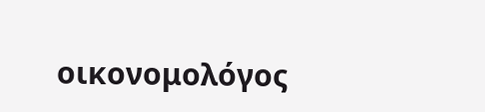οικονομολόγος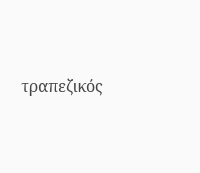τραπεζικός